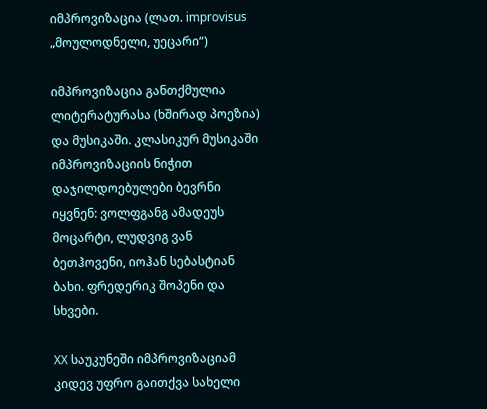იმპროვიზაცია (ლათ. improvisus „მოულოდნელი, უეცარი“)

იმპროვიზაცია განთქმულია ლიტერატურასა (ხშირად პოეზია) და მუსიკაში. კლასიკურ მუსიკაში იმპროვიზაციის ნიჭით დაჯილდოებულები ბევრნი იყვნენ: ვოლფგანგ ამადეუს მოცარტი, ლუდვიგ ვან ბეთჰოვენი, იოჰან სებასტიან ბახი. ფრედერიკ შოპენი და სხვები.

XX საუკუნეში იმპროვიზაციამ კიდევ უფრო გაითქვა სახელი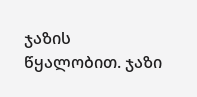ჯაზის წყალობით. ჯაზი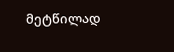მეტწილად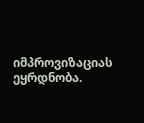იმპროვიზაციას ეყრდნობა.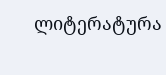ლიტერატურა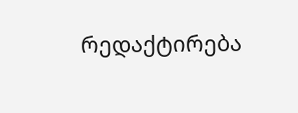რედაქტირება